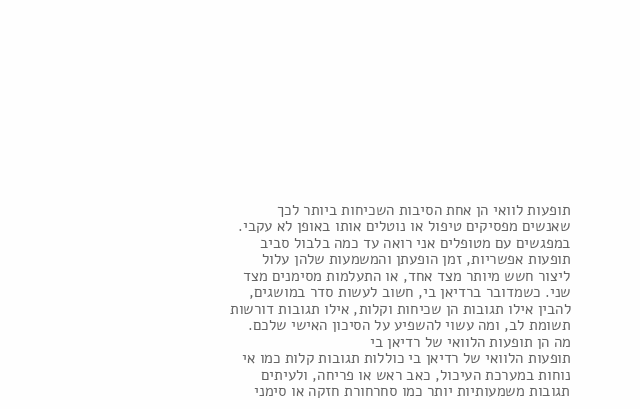תופעות לוואי הן אחת הסיבות השכיחות ביותר לכך שאנשים מפסיקים טיפול או נוטלים אותו באופן לא עקבי. במפגשים עם מטופלים אני רואה עד כמה בלבול סביב תופעות אפשריות, זמן הופעתן והמשמעות שלהן עלול ליצור חשש מיותר מצד אחד, או התעלמות מסימנים מצד שני. כשמדובר ברדיאן בי, חשוב לעשות סדר במושגים, להבין אילו תגובות הן שכיחות וקלות, אילו תגובות דורשות תשומת לב, ומה עשוי להשפיע על הסיכון האישי שלכם.
מה הן תופעות הלוואי של רדיאן בי
תופעות הלוואי של רדיאן בי כוללות תגובות קלות כמו אי נוחות במערכת העיכול, כאב ראש או פריחה, ולעיתים תגובות משמעותיות יותר כמו סחרחורת חזקה או סימני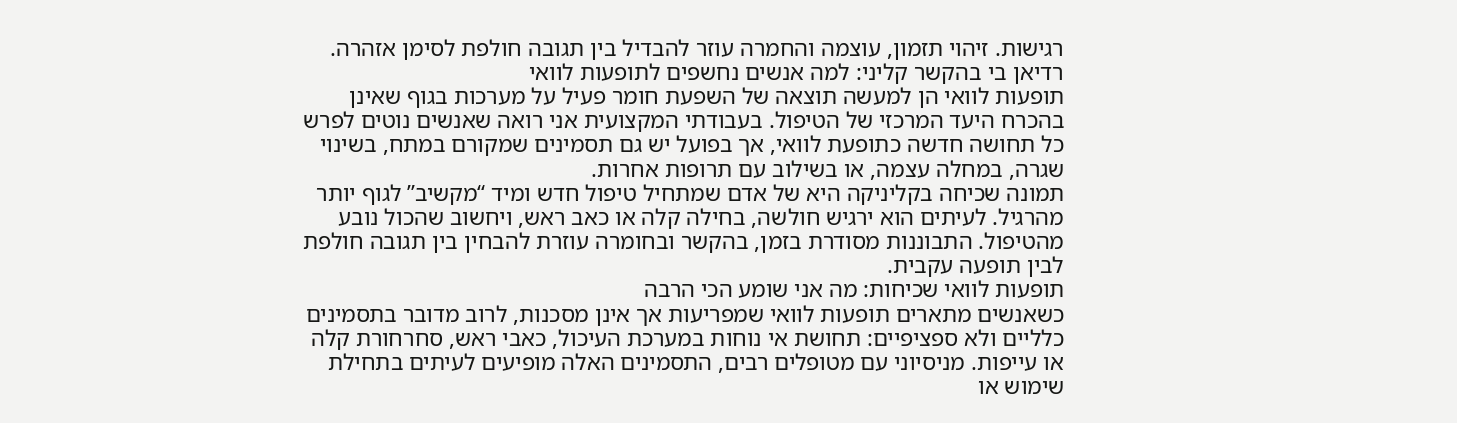רגישות. זיהוי תזמון, עוצמה והחמרה עוזר להבדיל בין תגובה חולפת לסימן אזהרה.
רדיאן בי בהקשר קליני: למה אנשים נחשפים לתופעות לוואי
תופעות לוואי הן למעשה תוצאה של השפעת חומר פעיל על מערכות בגוף שאינן בהכרח היעד המרכזי של הטיפול. בעבודתי המקצועית אני רואה שאנשים נוטים לפרש כל תחושה חדשה כתופעת לוואי, אך בפועל יש גם תסמינים שמקורם במתח, בשינוי שגרה, במחלה עצמה, או בשילוב עם תרופות אחרות.
תמונה שכיחה בקליניקה היא של אדם שמתחיל טיפול חדש ומיד “מקשיב” לגוף יותר מהרגיל. לעיתים הוא ירגיש חולשה, בחילה קלה או כאב ראש, ויחשוב שהכול נובע מהטיפול. התבוננות מסודרת בזמן, בהקשר ובחומרה עוזרת להבחין בין תגובה חולפת לבין תופעה עקבית.
תופעות לוואי שכיחות: מה אני שומע הכי הרבה
כשאנשים מתארים תופעות לוואי שמפריעות אך אינן מסכנות, לרוב מדובר בתסמינים כלליים ולא ספציפיים: תחושת אי נוחות במערכת העיכול, כאבי ראש, סחרחורת קלה או עייפות. מניסיוני עם מטופלים רבים, התסמינים האלה מופיעים לעיתים בתחילת שימוש או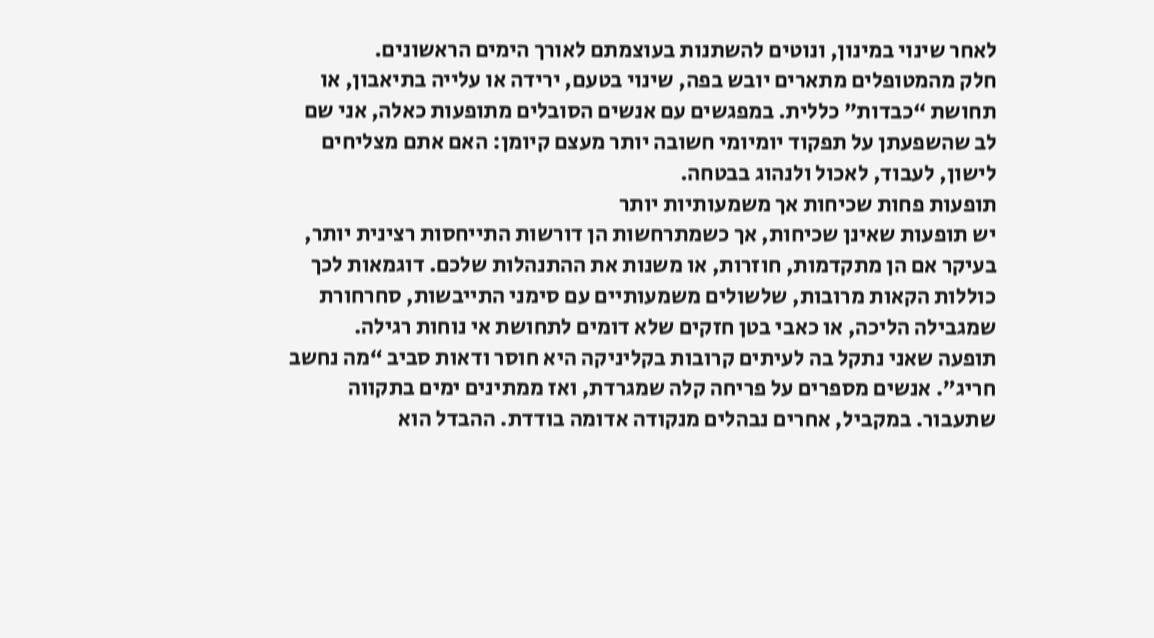לאחר שינוי במינון, ונוטים להשתנות בעוצמתם לאורך הימים הראשונים.
חלק מהמטופלים מתארים יובש בפה, שינוי בטעם, ירידה או עלייה בתיאבון, או תחושת “כבדות” כללית. במפגשים עם אנשים הסובלים מתופעות כאלה, אני שם לב שהשפעתן על תפקוד יומיומי חשובה יותר מעצם קיומן: האם אתם מצליחים לישון, לעבוד, לאכול ולנהוג בבטחה.
תופעות פחות שכיחות אך משמעותיות יותר
יש תופעות שאינן שכיחות, אך כשמתרחשות הן דורשות התייחסות רצינית יותר, בעיקר אם הן מתקדמות, חוזרות, או משנות את ההתנהלות שלכם. דוגמאות לכך כוללות הקאות מרובות, שלשולים משמעותיים עם סימני התייבשות, סחרחורת שמגבילה הליכה, או כאבי בטן חזקים שלא דומים לתחושת אי נוחות רגילה.
תופעה שאני נתקל בה לעיתים קרובות בקליניקה היא חוסר ודאות סביב “מה נחשב חריג”. אנשים מספרים על פריחה קלה שמגרדת, ואז ממתינים ימים בתקווה שתעבור. במקביל, אחרים נבהלים מנקודה אדומה בודדת. ההבדל הוא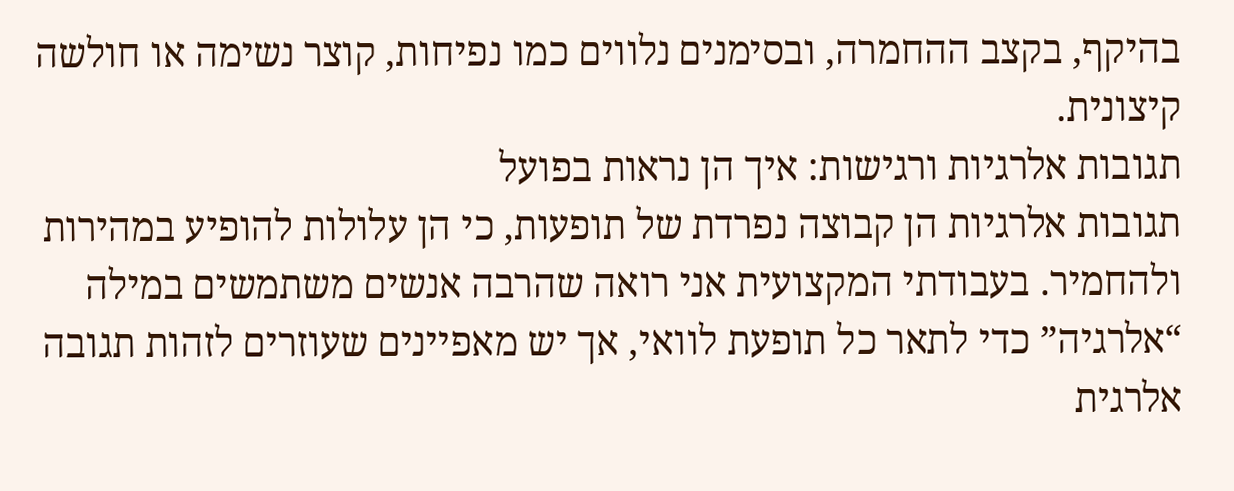בהיקף, בקצב ההחמרה, ובסימנים נלווים כמו נפיחות, קוצר נשימה או חולשה קיצונית.
תגובות אלרגיות ורגישות: איך הן נראות בפועל
תגובות אלרגיות הן קבוצה נפרדת של תופעות, כי הן עלולות להופיע במהירות ולהחמיר. בעבודתי המקצועית אני רואה שהרבה אנשים משתמשים במילה “אלרגיה” כדי לתאר כל תופעת לוואי, אך יש מאפיינים שעוזרים לזהות תגובה אלרגית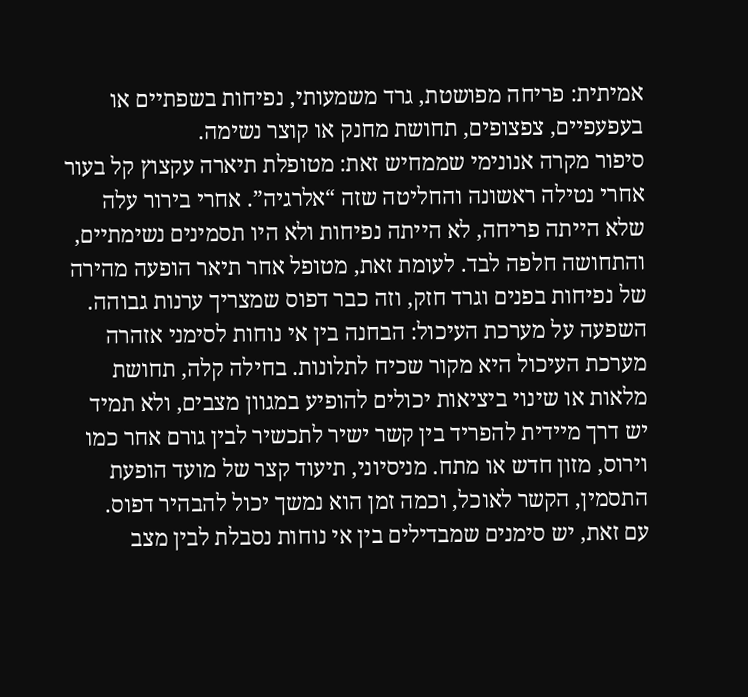אמיתית: פריחה מפושטת, גרד משמעותי, נפיחות בשפתיים או בעפעפיים, צפצופים, תחושת מחנק או קוצר נשימה.
סיפור מקרה אנונימי שממחיש זאת: מטופלת תיארה עקצוץ קל בעור אחרי נטילה ראשונה והחליטה שזה “אלרגיה”. אחרי בירור עלה שלא הייתה פריחה, לא הייתה נפיחות ולא היו תסמינים נשימתיים, והתחושה חלפה לבד. לעומת זאת, מטופל אחר תיאר הופעה מהירה של נפיחות בפנים וגרד חזק, וזה כבר דפוס שמצריך ערנות גבוהה.
השפעה על מערכת העיכול: הבחנה בין אי נוחות לסימני אזהרה
מערכת העיכול היא מקור שכיח לתלונות. בחילה קלה, תחושת מלאות או שינוי ביציאות יכולים להופיע במגוון מצבים, ולא תמיד יש דרך מיידית להפריד בין קשר ישיר לתכשיר לבין גורם אחר כמו וירוס, מזון חדש או מתח. מניסיוני, תיעוד קצר של מועד הופעת התסמין, הקשר לאוכל, וכמה זמן הוא נמשך יכול להבהיר דפוס.
עם זאת, יש סימנים שמבדילים בין אי נוחות נסבלת לבין מצב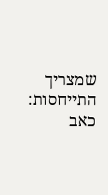שמצריך התייחסות: כאב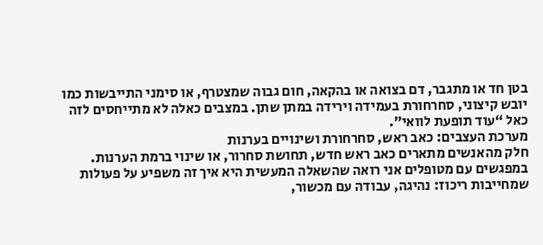בטן חד או מתגבר, דם בצואה או בהקאה, חום גבוה שמצטרף, או סימני התייבשות כמו יובש קיצוני, סחרחורת בעמידה וירידה במתן שתן. במצבים כאלה לא מתייחסים לזה כאל “עוד תופעת לוואי”.
מערכת העצבים: כאב ראש, סחרחורת ושינויים בערנות
חלק מהאנשים מתארים כאב ראש חדש, תחושת סחרור, או שינוי ברמת הערנות. במפגשים עם מטופלים אני רואה שהשאלה המעשית היא איך זה משפיע על פעולות שמחייבות ריכוז: נהיגה, עבודה עם מכשור,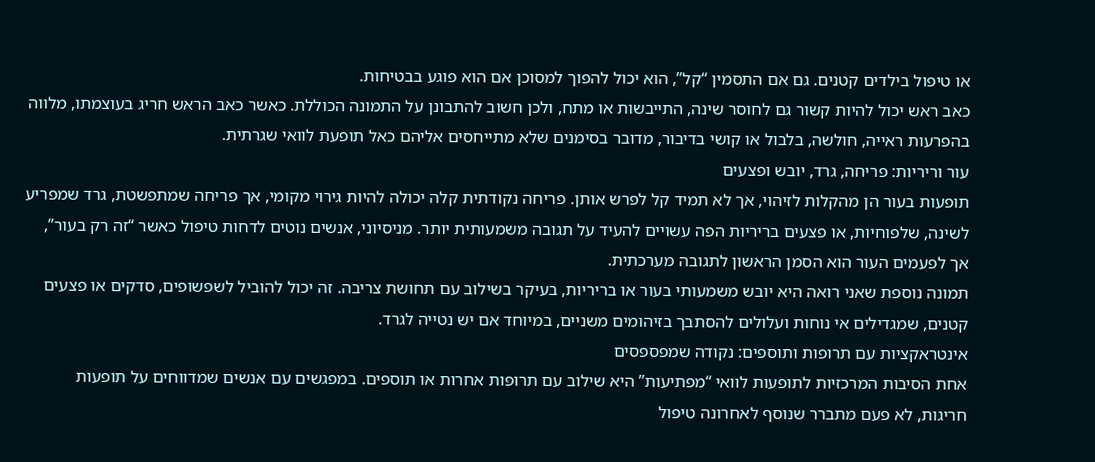או טיפול בילדים קטנים. גם אם התסמין “קל”, הוא יכול להפוך למסוכן אם הוא פוגע בבטיחות.
כאב ראש יכול להיות קשור גם לחוסר שינה, התייבשות או מתח, ולכן חשוב להתבונן על התמונה הכוללת. כאשר כאב הראש חריג בעוצמתו, מלווה בהפרעות ראייה, חולשה, בלבול או קושי בדיבור, מדובר בסימנים שלא מתייחסים אליהם כאל תופעת לוואי שגרתית.
עור וריריות: פריחה, גרד, יובש ופצעים
תופעות בעור הן מהקלות לזיהוי, אך לא תמיד קל לפרש אותן. פריחה נקודתית קלה יכולה להיות גירוי מקומי, אך פריחה שמתפשטת, גרד שמפריע לשינה, שלפוחיות, או פצעים בריריות הפה עשויים להעיד על תגובה משמעותית יותר. מניסיוני, אנשים נוטים לדחות טיפול כאשר “זה רק בעור”, אך לפעמים העור הוא הסמן הראשון לתגובה מערכתית.
תמונה נוספת שאני רואה היא יובש משמעותי בעור או בריריות, בעיקר בשילוב עם תחושת צריבה. זה יכול להוביל לשפשופים, סדקים או פצעים קטנים, שמגדילים אי נוחות ועלולים להסתבך בזיהומים משניים, במיוחד אם יש נטייה לגרד.
אינטראקציות עם תרופות ותוספים: נקודה שמפספסים
אחת הסיבות המרכזיות לתופעות לוואי “מפתיעות” היא שילוב עם תרופות אחרות או תוספים. במפגשים עם אנשים שמדווחים על תופעות חריגות, לא פעם מתברר שנוסף לאחרונה טיפול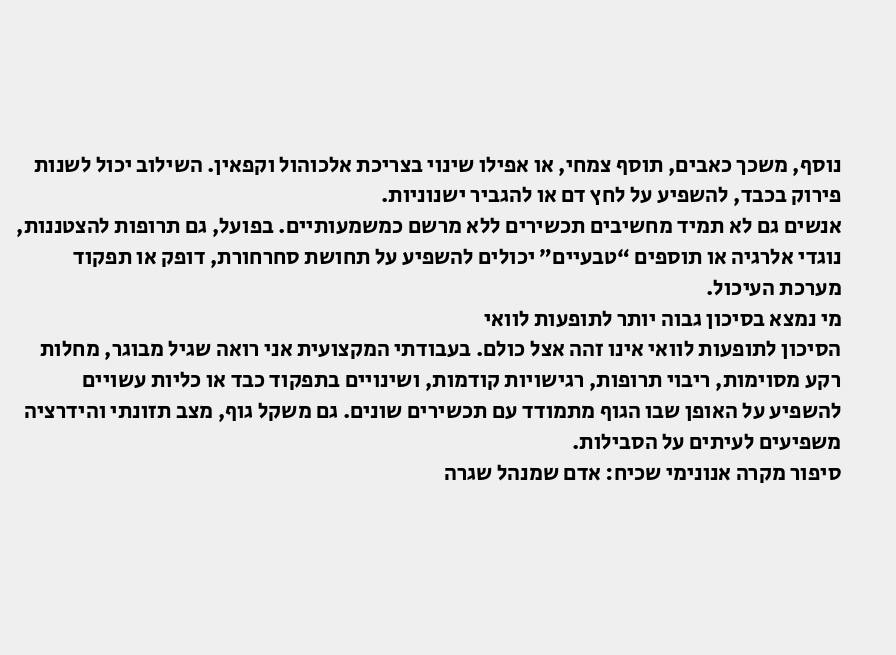נוסף, משכך כאבים, תוסף צמחי, או אפילו שינוי בצריכת אלכוהול וקפאין. השילוב יכול לשנות פירוק בכבד, להשפיע על לחץ דם או להגביר ישנוניות.
אנשים גם לא תמיד מחשיבים תכשירים ללא מרשם כמשמעותיים. בפועל, גם תרופות להצטננות, נוגדי אלרגיה או תוספים “טבעיים” יכולים להשפיע על תחושת סחרחורת, דופק או תפקוד מערכת העיכול.
מי נמצא בסיכון גבוה יותר לתופעות לוואי
הסיכון לתופעות לוואי אינו זהה אצל כולם. בעבודתי המקצועית אני רואה שגיל מבוגר, מחלות רקע מסוימות, ריבוי תרופות, רגישויות קודמות, ושינויים בתפקוד כבד או כליות עשויים להשפיע על האופן שבו הגוף מתמודד עם תכשירים שונים. גם משקל גוף, מצב תזונתי והידרציה משפיעים לעיתים על הסבילות.
סיפור מקרה אנונימי שכיח: אדם שמנהל שגרה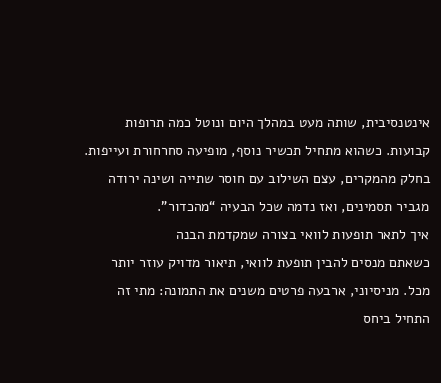אינטנסיבית, שותה מעט במהלך היום ונוטל כמה תרופות קבועות. כשהוא מתחיל תכשיר נוסף, מופיעה סחרחורת ועייפות. בחלק מהמקרים, עצם השילוב עם חוסר שתייה ושינה ירודה מגביר תסמינים, ואז נדמה שכל הבעיה “מהכדור”.
איך לתאר תופעות לוואי בצורה שמקדמת הבנה
כשאתם מנסים להבין תופעת לוואי, תיאור מדויק עוזר יותר מכל. מניסיוני, ארבעה פרטים משנים את התמונה: מתי זה התחיל ביחס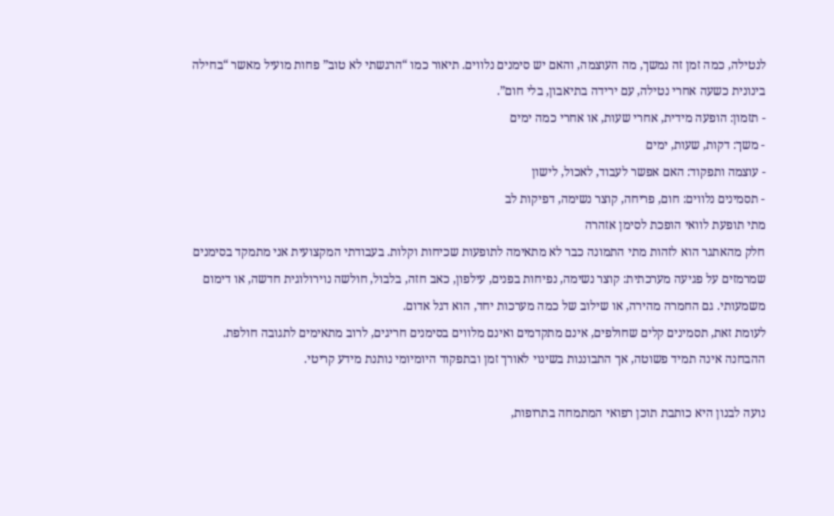לנטילה, כמה זמן זה נמשך, מה העוצמה, והאם יש סימנים נלווים. תיאור כמו “הרגשתי לא טוב” פחות מועיל מאשר “בחילה בינונית כשעה אחרי נטילה, עם ירידה בתיאבון, בלי חום”.
- תזמון: הופעה מידית, אחרי שעות, או אחרי כמה ימים
- משך: דקות, שעות, ימים
- עוצמה ותפקוד: האם אפשר לעבוד, לאכול, לישון
- תסמינים נלווים: חום, פריחה, קוצר נשימה, דפיקות לב
מתי תופעת לוואי הופכת לסימן אזהרה
חלק מהאתגר הוא לזהות מתי התמונה כבר לא מתאימה לתופעות שכיחות וקלות. בעבודתי המקצועית אני מתמקד בסימנים שמרמזים על פגיעה מערכתית: קוצר נשימה, נפיחות בפנים, עילפון, כאב חזה, בלבול, חולשה נוירולוגית חדשה, או דימום משמעותי. גם החמרה מהירה, או שילוב של כמה מערכות יחד, הוא דגל אדום.
לעומת זאת, תסמינים קלים שחולפים, אינם מתקדמים ואינם מלווים בסימנים חריגים, לרוב מתאימים לתגובה חולפת. ההבחנה אינה תמיד פשוטה, אך התבוננות בשינוי לאורך זמן ובתפקוד היומיומי נותנת מידע קריטי.

נועה לבנון היא כותבת תוכן רפואי המתמחה בתרופות,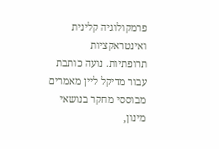פרמקולוגיה קלינית ואינטראקציות תרופתיות. נועה כותבת עבור מדיקל ליין מאמרים מבוססי מחקר בנושאי מינון,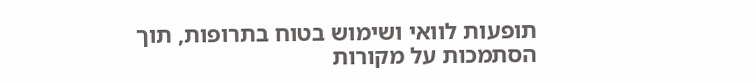תופעות לוואי ושימוש בטוח בתרופות, תוך הסתמכות על מקורות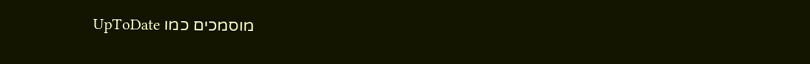מוסמכים כמו UpToDate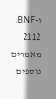ו-BNF.
2112 מאמרים נוספים